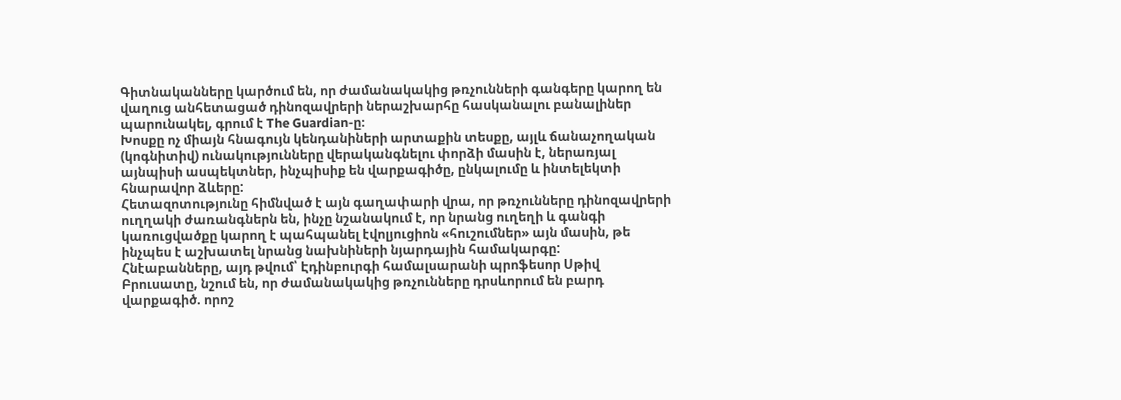Գիտնականները կարծում են, որ ժամանակակից թռչունների գանգերը կարող են վաղուց անհետացած դինոզավրերի ներաշխարհը հասկանալու բանալիներ պարունակել, գրում է The Guardian-ը։
Խոսքը ոչ միայն հնագույն կենդանիների արտաքին տեսքը, այլև ճանաչողական (կոգնիտիվ) ունակությունները վերականգնելու փորձի մասին է, ներառյալ այնպիսի ասպեկտներ, ինչպիսիք են վարքագիծը, ընկալումը և ինտելեկտի հնարավոր ձևերը:
Հետազոտությունը հիմնված է այն գաղափարի վրա, որ թռչունները դինոզավրերի ուղղակի ժառանգներն են, ինչը նշանակում է, որ նրանց ուղեղի և գանգի կառուցվածքը կարող է պահպանել էվոլյուցիոն «հուշումներ» այն մասին, թե ինչպես է աշխատել նրանց նախնիների նյարդային համակարգը:
Հնէաբանները, այդ թվում՝ Էդինբուրգի համալսարանի պրոֆեսոր Սթիվ Բրուսատը, նշում են, որ ժամանակակից թռչունները դրսևորում են բարդ վարքագիծ. որոշ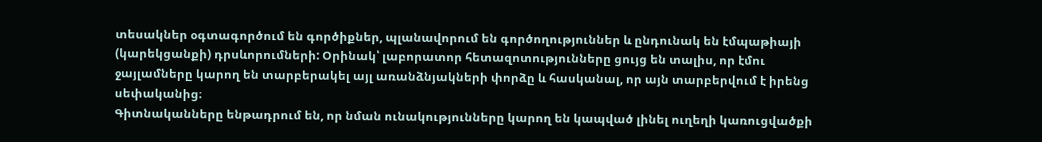տեսակներ օգտագործում են գործիքներ, պլանավորում են գործողություններ և ընդունակ են էմպաթիայի (կարեկցանքի) դրսևորումների: Օրինակ՝ լաբորատոր հետազոտությունները ցույց են տալիս, որ էմու ջայլամները կարող են տարբերակել այլ առանձնյակների փորձը և հասկանալ, որ այն տարբերվում է իրենց սեփականից։
Գիտնականները ենթադրում են, որ նման ունակությունները կարող են կապված լինել ուղեղի կառուցվածքի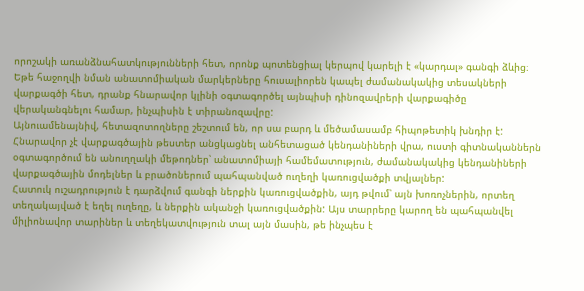որոշակի առանձնահատկությունների հետ, որոնք պոտենցիալ կերպով կարելի է «կարդալ» գանգի ձևից։ Եթե հաջողվի նման անատոմիական մարկերները հուսալիորեն կապել ժամանակակից տեսակների վարքագծի հետ, դրանք հնարավոր կլինի օգտագործել այնպիսի դինոզավրերի վարքագիծը վերականգնելու համար, ինչպիսին է տիրանոզավրը:
Այնուամենայնիվ, հետազոտողները շեշտում են, որ սա բարդ և մեծամասամբ հիպոթետիկ խնդիր է: Հնարավոր չէ վարքագծային թեստեր անցկացնել անհետացած կենդանիների վրա, ուստի գիտնականներն օգտագործում են անուղղակի մեթոդներ՝ անատոմիայի համեմատություն, ժամանակակից կենդանիների վարքագծային մոդելներ և բրածոներում պահպանված ուղեղի կառուցվածքի տվյալներ:
Հատուկ ուշադրություն է դարձվում գանգի ներքին կառուցվածքին, այդ թվում՝ այն խոռոչներին, որտեղ տեղակայված է եղել ուղեղը, և ներքին ականջի կառուցվածքին: Այս տարրերը կարող են պահպանվել միլիոնավոր տարիներ և տեղեկատվություն տալ այն մասին, թե ինչպես է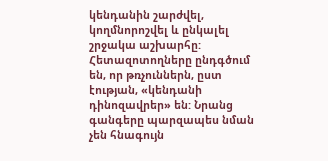կենդանին շարժվել, կողմնորոշվել և ընկալել շրջակա աշխարհը:
Հետազոտողները ընդգծում են, որ թռչուններն, ըստ էության, «կենդանի դինոզավրեր» են: Նրանց գանգերը պարզապես նման չեն հնագույն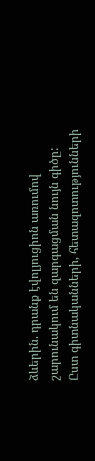ձևերին. դրանք էվոլյուցիոն առումով շարունակում են զարգացման նույն գիծը:
Ըստ գիտնականների, հետազոտությունների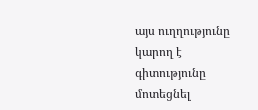այս ուղղությունը կարող է գիտությունը մոտեցնել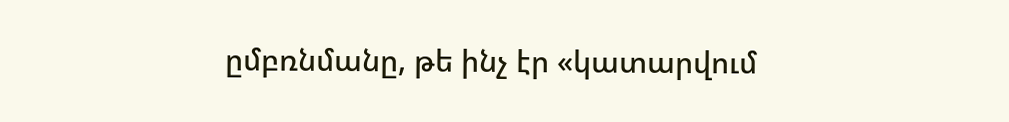ըմբռնմանը, թե ինչ էր «կատարվում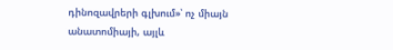դինոզավրերի գլխում»՝ ոչ միայն անատոմիայի, այլև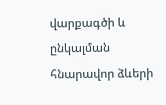վարքագծի և ընկալման հնարավոր ձևերի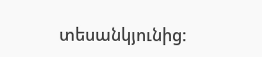տեսանկյունից: